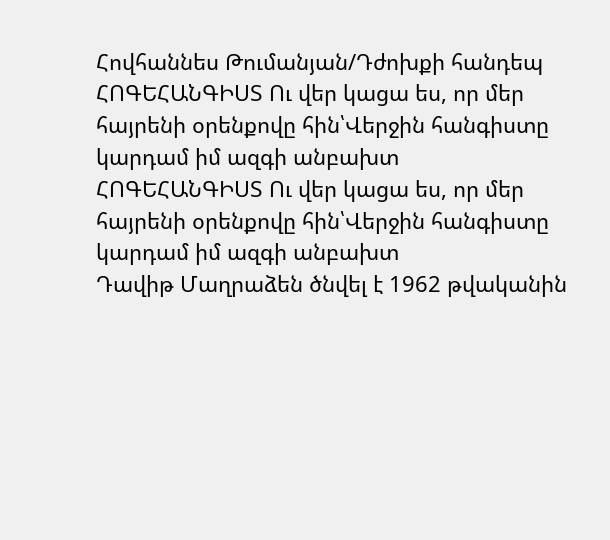Հովհաննես Թումանյան/Դժոխքի հանդեպ
ՀՈԳԵՀԱՆԳԻՍՏ Ու վեր կացա ես, որ մեր հայրենի օրենքովը հին՝Վերջին հանգիստը կարդամ իմ ազգի անբախտ
ՀՈԳԵՀԱՆԳԻՍՏ Ու վեր կացա ես, որ մեր հայրենի օրենքովը հին՝Վերջին հանգիստը կարդամ իմ ազգի անբախտ
Դավիթ Մաղրաձեն ծնվել է 1962 թվականին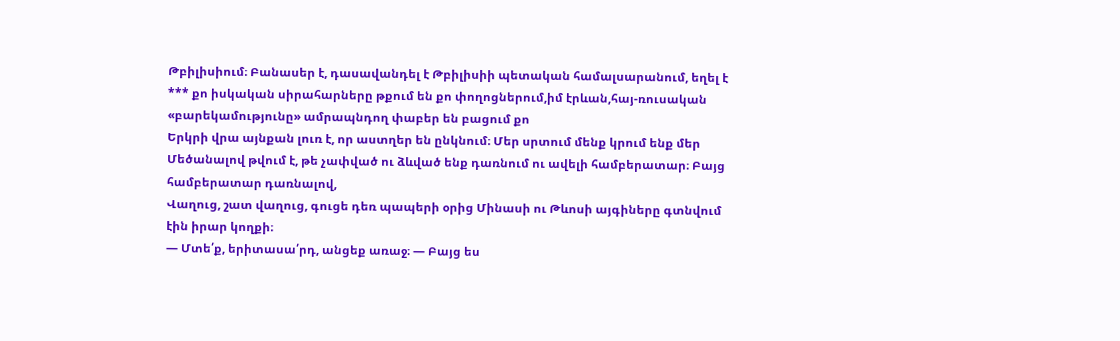Թբիլիսիում։ Բանասեր է, դասավանդել է Թբիլիսիի պետական համալսարանում, եղել է
*** քո իսկական սիրահարները թքում են քո փողոցներում,իմ էրևան,հայ-ռուսական «բարեկամությունը» ամրապնդող փաբեր են բացում քո
Երկրի վրա այնքան լուռ է, որ աստղեր են ընկնում։ Մեր սրտում մենք կրում ենք մեր
Մեծանալով թվում է, թե չափված ու ձևված ենք դառնում ու ավելի համբերատար։ Բայց համբերատար դառնալով,
Վաղուց, շատ վաղուց, գուցե դեռ պապերի օրից Մինասի ու Թևոսի այգիները գտնվում էին իրար կողքի։
— Մտե՛ք, երիտասա՛րդ, անցեք առաջ։ — Բայց ես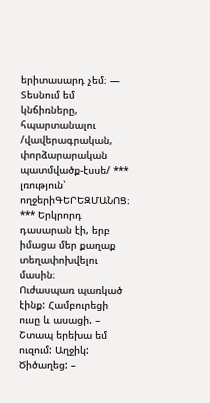երիտասարդ չեմ։ — Տեսնում եմ կնճիռները, հպարտանալու
/վավերագրական, փորձարարական պատմվածք-էսսե/ *** լռություն՝ ողջերիԳԵՐԵԶՄԱՆՈՑ։ *** Երկրորդ դասարան էի, երբ իմացա մեր քաղաք տեղափոխվելու մասին։
Ուժասպառ պառկած էինք: Համբուրեցի ուսը և ասացի. – Շտապ երեխա եմ ուզում: Աղջիկ: Ծիծաղեց: –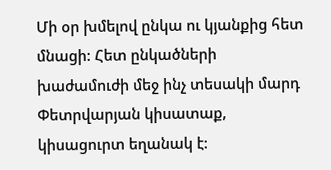Մի օր խմելով ընկա ու կյանքից հետ մնացի: Հետ ընկածների խաժամուժի մեջ ինչ տեսակի մարդ
Փետրվարյան կիսատաք, կիսացուրտ եղանակ է: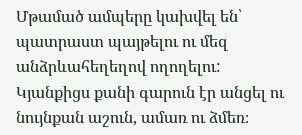Մթամած ամպերը կախվել են՝ պատրաստ պայթելու ու մեզ անձրևահեղեղով ողողելու:
Կյանքիցս քանի գարուն էր անցել ու նույնքան աշուն, ամառ ու ձմեռ։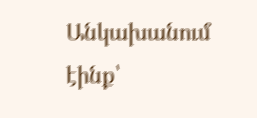Անկախանում էինք՝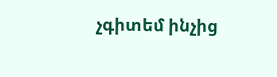չգիտեմ ինչից